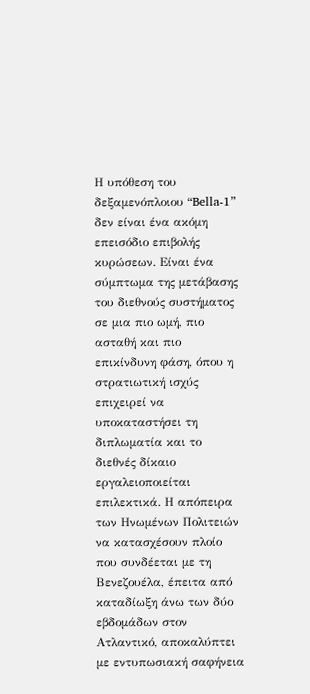Η υπόθεση του δεξαμενόπλοιου “Bella-1” δεν είναι ένα ακόμη επεισόδιο επιβολής κυρώσεων. Είναι ένα σύμπτωμα της μετάβασης του διεθνούς συστήματος σε μια πιο ωμή, πιο ασταθή και πιο επικίνδυνη φάση, όπου η στρατιωτική ισχύς επιχειρεί να υποκαταστήσει τη διπλωματία και το διεθνές δίκαιο εργαλειοποιείται επιλεκτικά. Η απόπειρα των Ηνωμένων Πολιτειών να κατασχέσουν πλοίο που συνδέεται με τη Βενεζουέλα, έπειτα από καταδίωξη άνω των δύο εβδομάδων στον Ατλαντικό, αποκαλύπτει με εντυπωσιακή σαφήνεια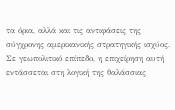τα όρια, αλλά και τις αντιφάσεις της σύγχρονης αμερικανικής στρατηγικής ισχύος.
Σε γεωπολιτικό επίπεδο, η επιχείρηση αυτή εντάσσεται στη λογική της θαλάσσιας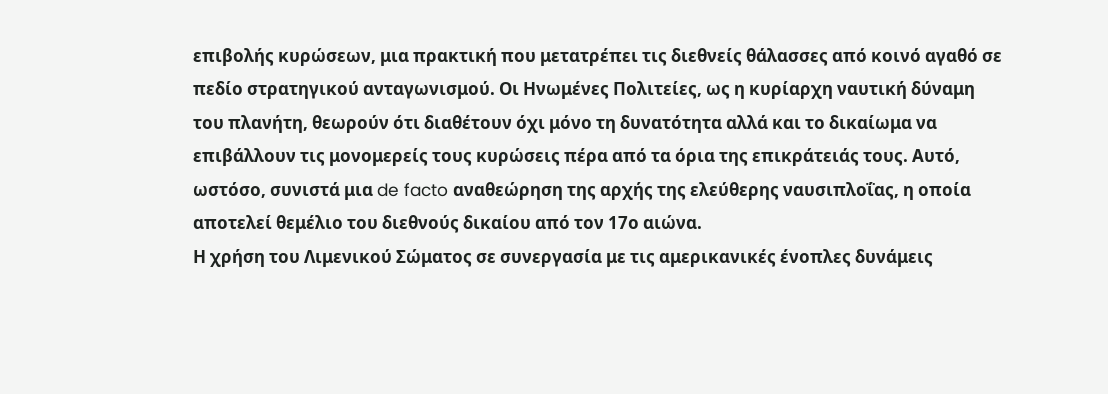επιβολής κυρώσεων, μια πρακτική που μετατρέπει τις διεθνείς θάλασσες από κοινό αγαθό σε πεδίο στρατηγικού ανταγωνισμού. Οι Ηνωμένες Πολιτείες, ως η κυρίαρχη ναυτική δύναμη του πλανήτη, θεωρούν ότι διαθέτουν όχι μόνο τη δυνατότητα αλλά και το δικαίωμα να επιβάλλουν τις μονομερείς τους κυρώσεις πέρα από τα όρια της επικράτειάς τους. Αυτό, ωστόσο, συνιστά μια de facto αναθεώρηση της αρχής της ελεύθερης ναυσιπλοΐας, η οποία αποτελεί θεμέλιο του διεθνούς δικαίου από τον 17ο αιώνα.
Η χρήση του Λιμενικού Σώματος σε συνεργασία με τις αμερικανικές ένοπλες δυνάμεις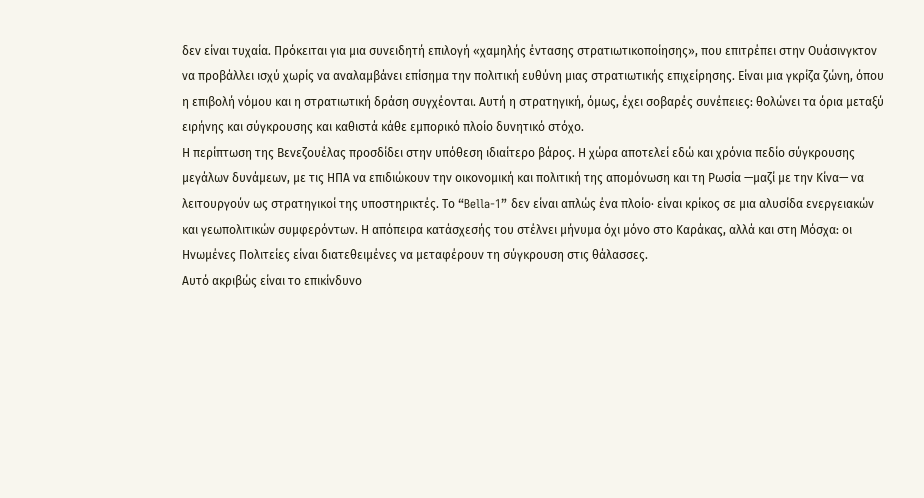δεν είναι τυχαία. Πρόκειται για μια συνειδητή επιλογή «χαμηλής έντασης στρατιωτικοποίησης», που επιτρέπει στην Ουάσινγκτον να προβάλλει ισχύ χωρίς να αναλαμβάνει επίσημα την πολιτική ευθύνη μιας στρατιωτικής επιχείρησης. Είναι μια γκρίζα ζώνη, όπου η επιβολή νόμου και η στρατιωτική δράση συγχέονται. Αυτή η στρατηγική, όμως, έχει σοβαρές συνέπειες: θολώνει τα όρια μεταξύ ειρήνης και σύγκρουσης και καθιστά κάθε εμπορικό πλοίο δυνητικό στόχο.
Η περίπτωση της Βενεζουέλας προσδίδει στην υπόθεση ιδιαίτερο βάρος. Η χώρα αποτελεί εδώ και χρόνια πεδίο σύγκρουσης μεγάλων δυνάμεων, με τις ΗΠΑ να επιδιώκουν την οικονομική και πολιτική της απομόνωση και τη Ρωσία —μαζί με την Κίνα— να λειτουργούν ως στρατηγικοί της υποστηρικτές. Το “Bella-1” δεν είναι απλώς ένα πλοίο· είναι κρίκος σε μια αλυσίδα ενεργειακών και γεωπολιτικών συμφερόντων. Η απόπειρα κατάσχεσής του στέλνει μήνυμα όχι μόνο στο Καράκας, αλλά και στη Μόσχα: οι Ηνωμένες Πολιτείες είναι διατεθειμένες να μεταφέρουν τη σύγκρουση στις θάλασσες.
Αυτό ακριβώς είναι το επικίνδυνο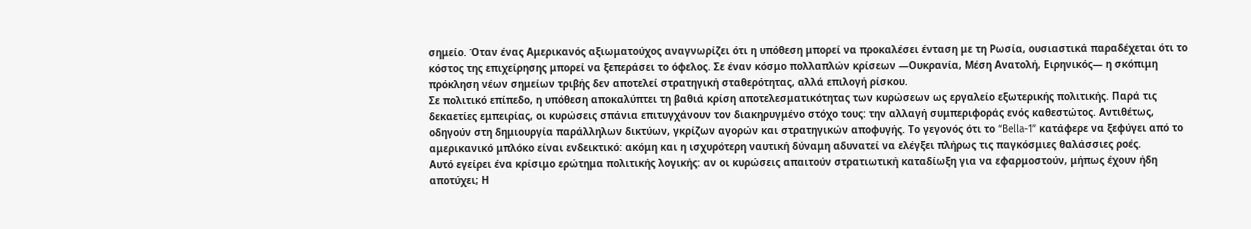σημείο. Όταν ένας Αμερικανός αξιωματούχος αναγνωρίζει ότι η υπόθεση μπορεί να προκαλέσει ένταση με τη Ρωσία, ουσιαστικά παραδέχεται ότι το κόστος της επιχείρησης μπορεί να ξεπεράσει το όφελος. Σε έναν κόσμο πολλαπλών κρίσεων —Ουκρανία, Μέση Ανατολή, Ειρηνικός— η σκόπιμη πρόκληση νέων σημείων τριβής δεν αποτελεί στρατηγική σταθερότητας, αλλά επιλογή ρίσκου.
Σε πολιτικό επίπεδο, η υπόθεση αποκαλύπτει τη βαθιά κρίση αποτελεσματικότητας των κυρώσεων ως εργαλείο εξωτερικής πολιτικής. Παρά τις δεκαετίες εμπειρίας, οι κυρώσεις σπάνια επιτυγχάνουν τον διακηρυγμένο στόχο τους: την αλλαγή συμπεριφοράς ενός καθεστώτος. Αντιθέτως, οδηγούν στη δημιουργία παράλληλων δικτύων, γκρίζων αγορών και στρατηγικών αποφυγής. Το γεγονός ότι το “Bella-1” κατάφερε να ξεφύγει από το αμερικανικό μπλόκο είναι ενδεικτικό: ακόμη και η ισχυρότερη ναυτική δύναμη αδυνατεί να ελέγξει πλήρως τις παγκόσμιες θαλάσσιες ροές.
Αυτό εγείρει ένα κρίσιμο ερώτημα πολιτικής λογικής: αν οι κυρώσεις απαιτούν στρατιωτική καταδίωξη για να εφαρμοστούν, μήπως έχουν ήδη αποτύχει; Η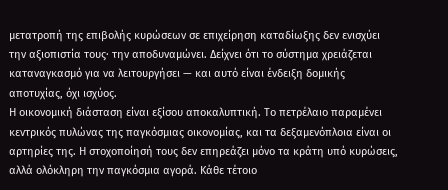μετατροπή της επιβολής κυρώσεων σε επιχείρηση καταδίωξης δεν ενισχύει την αξιοπιστία τους· την αποδυναμώνει. Δείχνει ότι το σύστημα χρειάζεται καταναγκασμό για να λειτουργήσει — και αυτό είναι ένδειξη δομικής αποτυχίας, όχι ισχύος.
Η οικονομική διάσταση είναι εξίσου αποκαλυπτική. Το πετρέλαιο παραμένει κεντρικός πυλώνας της παγκόσμιας οικονομίας, και τα δεξαμενόπλοια είναι οι αρτηρίες της. Η στοχοποίησή τους δεν επηρεάζει μόνο τα κράτη υπό κυρώσεις, αλλά ολόκληρη την παγκόσμια αγορά. Κάθε τέτοιο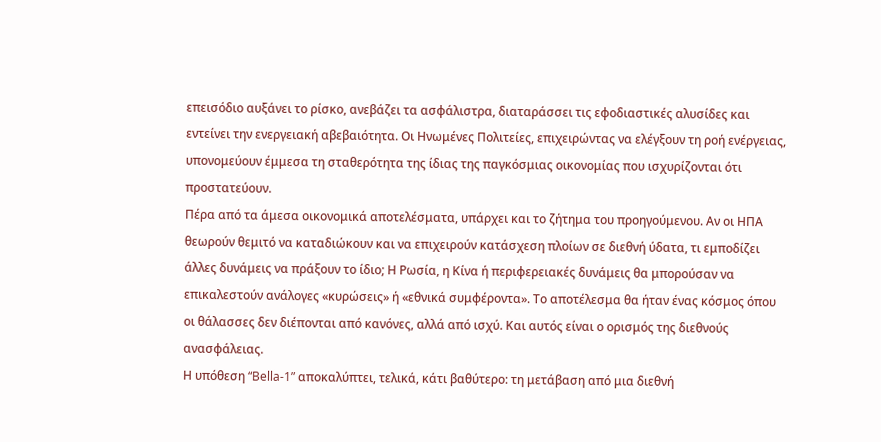επεισόδιο αυξάνει το ρίσκο, ανεβάζει τα ασφάλιστρα, διαταράσσει τις εφοδιαστικές αλυσίδες και εντείνει την ενεργειακή αβεβαιότητα. Οι Ηνωμένες Πολιτείες, επιχειρώντας να ελέγξουν τη ροή ενέργειας, υπονομεύουν έμμεσα τη σταθερότητα της ίδιας της παγκόσμιας οικονομίας που ισχυρίζονται ότι προστατεύουν.
Πέρα από τα άμεσα οικονομικά αποτελέσματα, υπάρχει και το ζήτημα του προηγούμενου. Αν οι ΗΠΑ θεωρούν θεμιτό να καταδιώκουν και να επιχειρούν κατάσχεση πλοίων σε διεθνή ύδατα, τι εμποδίζει άλλες δυνάμεις να πράξουν το ίδιο; Η Ρωσία, η Κίνα ή περιφερειακές δυνάμεις θα μπορούσαν να επικαλεστούν ανάλογες «κυρώσεις» ή «εθνικά συμφέροντα». Το αποτέλεσμα θα ήταν ένας κόσμος όπου οι θάλασσες δεν διέπονται από κανόνες, αλλά από ισχύ. Και αυτός είναι ο ορισμός της διεθνούς ανασφάλειας.
Η υπόθεση “Bella-1” αποκαλύπτει, τελικά, κάτι βαθύτερο: τη μετάβαση από μια διεθνή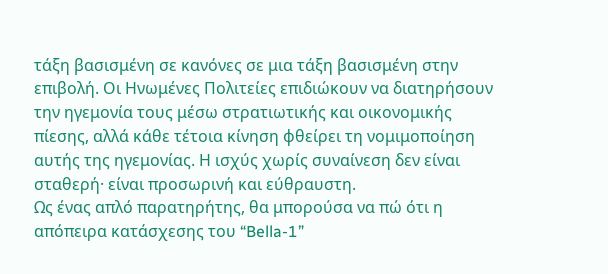τάξη βασισμένη σε κανόνες σε μια τάξη βασισμένη στην επιβολή. Οι Ηνωμένες Πολιτείες επιδιώκουν να διατηρήσουν την ηγεμονία τους μέσω στρατιωτικής και οικονομικής πίεσης, αλλά κάθε τέτοια κίνηση φθείρει τη νομιμοποίηση αυτής της ηγεμονίας. Η ισχύς χωρίς συναίνεση δεν είναι σταθερή· είναι προσωρινή και εύθραυστη.
Ως ένας απλό παρατηρήτης, θα μπορούσα να πώ ότι η απόπειρα κατάσχεσης του “Bella-1”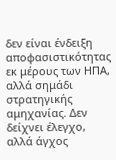δεν είναι ένδειξη αποφασιστικότητας εκ μέρους των ΗΠΑ, αλλά σημάδι στρατηγικής αμηχανίας. Δεν δείχνει έλεγχο, αλλά άγχος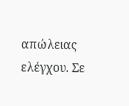απώλειας ελέγχου. Σε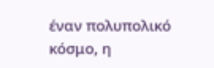έναν πολυπολικό κόσμο, η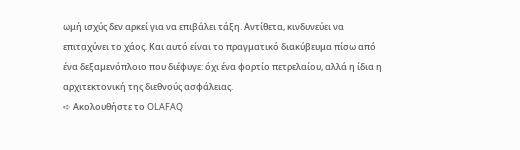ωμή ισχύς δεν αρκεί για να επιβάλει τάξη. Αντίθετα, κινδυνεύει να επιταχύνει το χάος. Και αυτό είναι το πραγματικό διακύβευμα πίσω από ένα δεξαμενόπλοιο που διέφυγε: όχι ένα φορτίο πετρελαίου, αλλά η ίδια η αρχιτεκτονική της διεθνούς ασφάλειας.
➪ Ακολουθήστε το OLAFAQ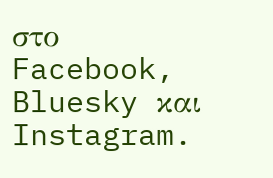στο Facebook, Bluesky και Instagram.